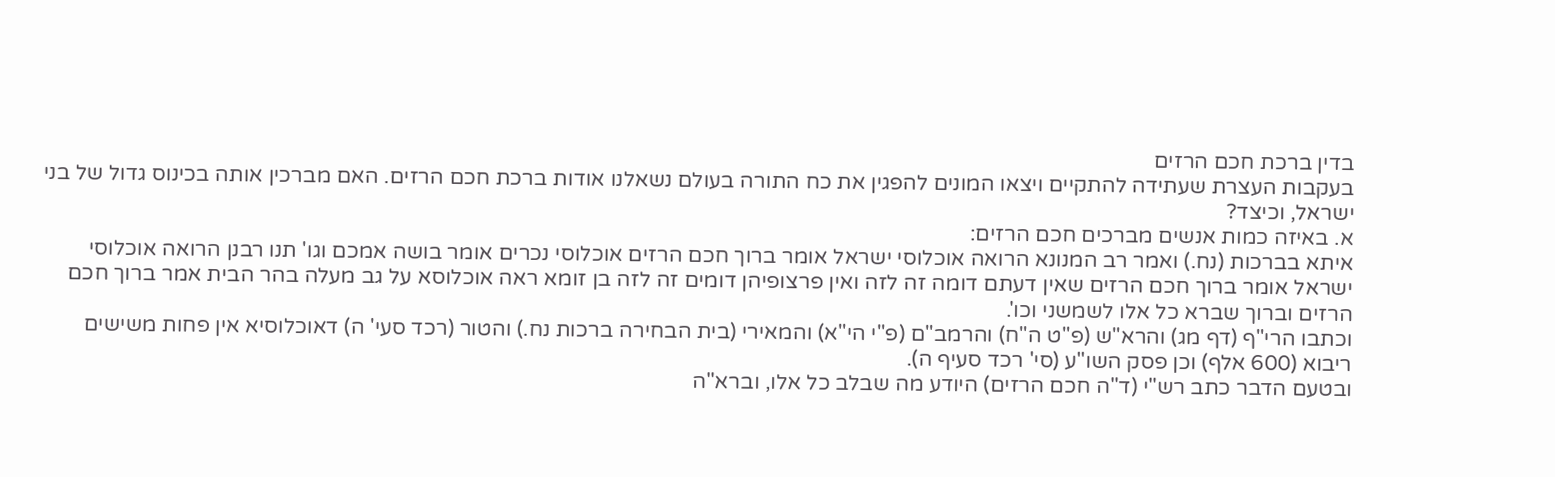בדין ברכת חכם הרזים
בעקבות העצרת שעתידה להתקיים ויצאו המונים להפגין את כח התורה בעולם נשאלנו אודות ברכת חכם הרזים. האם מברכין אותה בכינוס גדול של בני ישראל, וכיצד?
א. באיזה כמות אנשים מברכים חכם הרזים:
איתא בברכות (נח.) ואמר רב המנונא הרואה אוכלוסי ישראל אומר ברוך חכם הרזים אוכלוסי נכרים אומר בושה אמכם וגו' תנו רבנן הרואה אוכלוסי ישראל אומר ברוך חכם הרזים שאין דעתם דומה זה לזה ואין פרצופיהן דומים זה לזה בן זומא ראה אוכלוסא על גב מעלה בהר הבית אמר ברוך חכם הרזים וברוך שברא כל אלו לשמשני וכו'.
וכתבו הרי"ף (דף מג) והרא"ש (פ"ט ה"ח) והרמב"ם (פ"י הי"א) והמאירי (בית הבחירה ברכות נח.) והטור (רכד סעי' ה) דאוכלוסיא אין פחות משישים ריבוא (600 אלף) וכן פסק השו"ע (סי' רכד סעיף ה).
ובטעם הדבר כתב רש"י (ד"ה חכם הרזים) היודע מה שבלב כל אלו, וברא"ה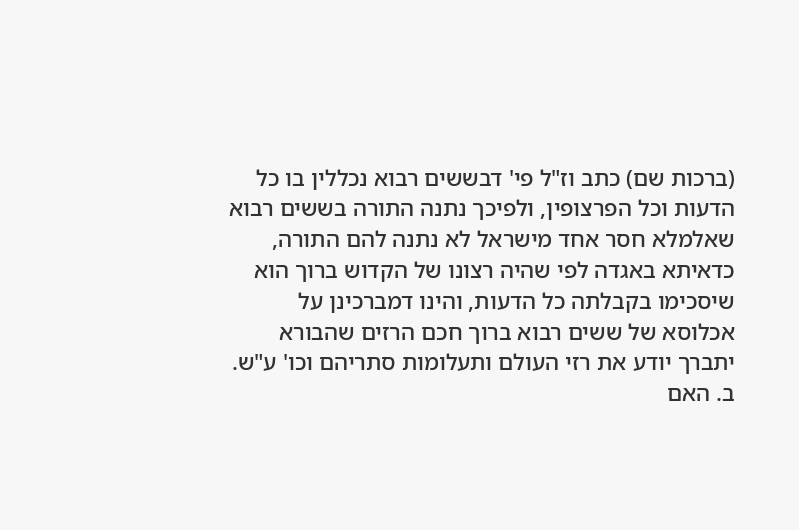(ברכות שם) כתב וז"ל פי' דבששים רבוא נכללין בו כל הדעות וכל הפרצופין, ולפיכך נתנה התורה בששים רבוא שאלמלא חסר אחד מישראל לא נתנה להם התורה, כדאיתא באגדה לפי שהיה רצונו של הקדוש ברוך הוא שיסכימו בקבלתה כל הדעות, והינו דמברכינן על אכלוסא של ששים רבוא ברוך חכם הרזים שהבורא יתברך יודע את רזי העולם ותעלומות סתריהם וכו' ע"ש.
ב. האם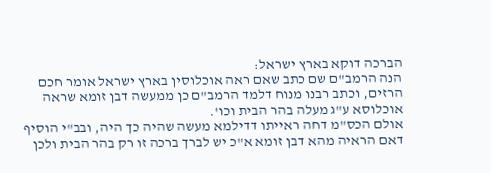הברכה דוקא בארץ ישראל:
הנה הרמב"ם שם כתב שאם ראה אוכלוסין בארץ ישראל אומר חכם הרזים, וכתב רבנו מנוח דלמד הרמב"ם כן ממעשה דבן זומא שראה אוכלוסא ע"ג מעלה בהר הבית וכו'.
אולם הכס"מ דחה ראייתו דדילמא מעשה שהיה כך היה, ובב"י הוסיף דאם הראיה מהא דבן זומא א"כ יש לברך ברכה זו רק בהר הבית ולכן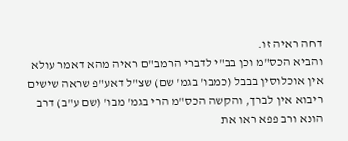דחה ראיה זו.
והביא הכס"מ וכן בב"י לדברי הרמב"ם ראיה מהא דאמר עולא אין אוכלוסין בבבל (כמבו' בגמ' שם) שצ"ל דאע"פ שראה שישים ריבוא אין לברך, והקשה הכס"מ הרי בגמ' מבו' (שם ע"ב) דרב הונא ורב פפא ראו את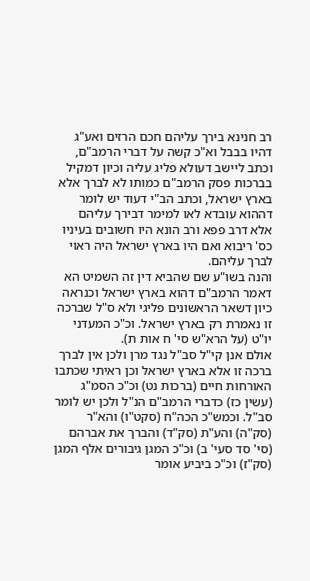רב חנינא בירך עליהם חכם הרזים ואע"ג דהיו בבבל וא"כ קשה על דברי הרמב"ם, וכתב ליישב דעולא פליג עליה וכיון דמקיל בברכות פסק הרמב"ם כמותו לא לברך אלא בארץ ישראל, וכתב הב"י דעוד יש לומר דההוא עובדא לאו למימר דבירך עליהם אלא דרב פפא ורב הונא היו חשובים בעיניו כס' ריבוא ואם היו בארץ ישראל היה ראוי לברך עליהם.
והנה בשו"ע שם שהביא דין זה השמיט הא דאמר הרמב"ם דהוא בארץ ישראל וכנראה כיון דשאר הראשונים פליגי ולא ס"ל שברכה זו נאמרת רק בארץ ישראל. וכ"כ המעדני יו"ט (על הרא"ש סי' ח אות ת).
אולם אנן קי"ל סב"ל נגד מרן ולכן אין לברך ברכה זו אלא בארץ ישראל וכן ראיתי שכתבו האורחות חיים (ברכות נט) וכ"כ הסמ"ג (עשין כז) כדברי הרמב"ם הנ"ל ולכן יש לומר סב"ל. וכמש"כ הכה"ח (סקט"ו) והא"ר (סק"ה) והע"ת (סק"ד) והברך את אברהם (סי' סד סעי' ב) וכ"כ המגן גיבורים אלף המגן (סק"ז) וכ"כ ביביע אומר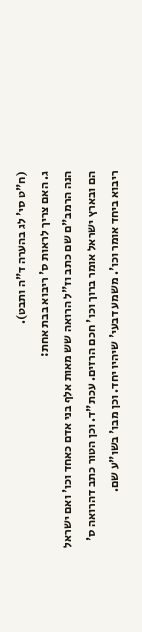(ח"ט סי' לג בהערה ד"ה ותבט).
ג. האם צריך לראות ס' ריבוא בבת אחת:
הנה הרמב"ם שם כתב וז"ל הרואה שש מאות אלף בני אדם כאחד וכו' ואם ישראל הם ובארץ ישראל אומר ברוך וכו' חכם הרזים. עכת"ד. וכן הטור כתב דהרואה ס' ריבוא ביחד אומר וכו'. משמע דבעי' שיהיו יחד. וכן מבו' בשו"ע שם.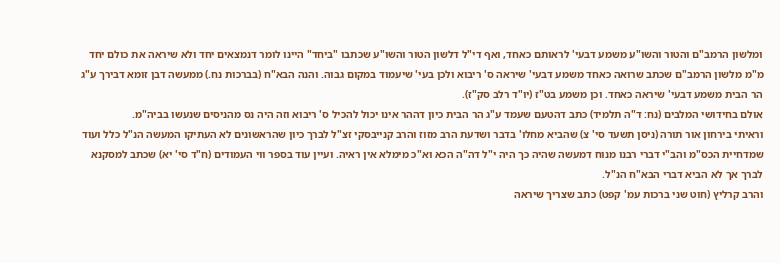ומלשון הרמב"ם והטור והשו"ע משמע דבעי' לראותם כאחד, ואף די"ל דלשון הטור והשו"ע שכתבו "ביחד" היינו לומר דנמצאים יחד ולא שיראה את כולם יחד מ"מ מלשון הרמב"ם שכתב שרואה כאחד משמע דבעי' שיראה ס' ריבוא ולכן בעי' שיעמוד במקום גבוה. והנה הבא"ח (בברכות נח.) ממעשה דבן זומא דבירך ע"ג הר הבית משמע דבעי' שיראה כאחד. וכן משמע בט"ז (יו"ד רלב סק"ז).
אולם בחידושי המלבים (נח: ד"ה תלמיד) כתב דהטעם שעמד ע"ג הר הבית כיון דההר אינו יכול להכיל ס' ריבוא וזה היה נס מהניסים שנעשו בביה"מ.
וראיתי בירחון אור תורה (ניסן תשעד סי' צ) שהביא מחלו' בדבר ושדעת הרב מזוז והרב קנייבסקי זצ"ל לברך כיון שהראשונים לא העתיקו המעשה הנ"ל כלל ועוד שמדחיית הכס"מ והב"י דברי רבנו מנוח דמעשה שהיה כך היה י"ל דה"ה הכא וא"כ מימלא אין ראיה. ועיין עוד בספר ווי העמודים (ח"ד סי' יא) שכתב למסקנא לברך אך לא הביא דברי הבא"ח הנ"ל.
והרב קרליץ (חוט שני ברכות עמ' קפט) כתב שצריך שיראה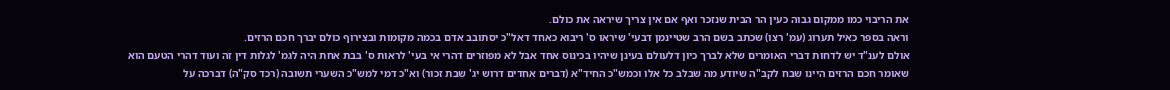את הריבוי כמו ממקום גבוה כעין הר הבית שנזכר ואף אם אין צריך שיראה את כולם.
וראה בספר כאיל תערוג (עמ' רצו) שכתב בשם הרב שטיינמן דבעי' שיראו ס' ריבוא כאחד דאל"כ יסתובב אדם בכמה מקומות ובצירוף כולם יברך חכם הרזים.
אולם לענ"ד יש לדחות דברי האומרים שלא לברך כיון דלעולם בעינן שיהיו בכינוס אחד אבל לא מפוזרים דהרי אי בעי' לראות ס' בבת אחת היה לגמ' לגלות דין זה ועוד דהרי הטעם הוא שאומר חכם הרזים היינו שבח לקב"ה שיודע מה שבלב כל אלו וכמש"כ החיד"א (דברים אחדים דרוש יג' שבת זכור) וא"כ דמי למש"כ השערי תשובה (רכד סק"ה) דברכה על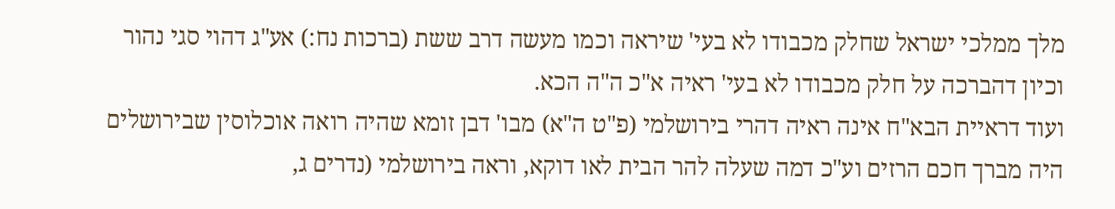מלך ממלכי ישראל שחלק מכבודו לא בעי' שיראה וכמו מעשה דרב ששת (ברכות נח:) אע"ג דהוי סגי נהור וכיון דהברכה על חלק מכבודו לא בעי' ראיה א"כ ה"ה הכא.
ועוד דראיית הבא"ח אינה ראיה דהרי בירושלמי (פ"ט ה"א) מבו' דבן זומא שהיה רואה אוכלוסין שבירושלים היה מברך חכם הרזים וע"כ דמה שעלה להר הבית לאו דוקא, וראה בירושלמי (נדרים ג,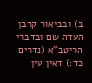ב) ובביאור קרבן העדה שם ובדברי הריטב"א (נדרים כד:) דאין עין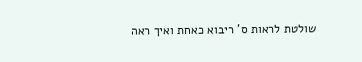שולטת לראות ס' ריבוא כאחת ואיך ראה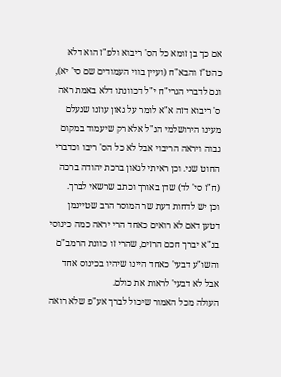אם כך בן זומא כל הס' ריבוא ולפ"ז הוא דלא כהט"ז והבא"ח (ועיין בווי העמודים שם סי' יא), וגם לדברי הגרי"ח י"ל דכוונתו דלא באמת ראה ס' ריבוא דזה א"א לומר על גאון עוזנו שנעלם מעינו הירושלמי הנ"ל אלא רק שיעמוד במקום גבוה ויראה הריבוי אבל לא כל הס' ריבו וכדברי החוט שני. וכן ראיתי לגאון ברכת יהודה ברכה (ח"ז סי' לד) שדן באורך וכתב שרשאי לברך.
וכן יש לדחות דעת שר המוסר הרב שטיינמן דטען דאם לא רואים כאחד הרי יראה כמה כינוסי בנ"א יברך חכם הרזים, שהרי זו כוונת הרמב"ם והשו"ע דבעי' כאחד היינו שיהיו בכינוס אחד אבל לא דבעי' לראות את כולם.
העולה מכל האמור שיכול לברך אע"פ שלא רואה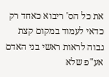את כל הס' ריבוא כאחד רק כדאי לעמוד במקום קצת גבוה לראות ראשי בני האדם אע"פ שלא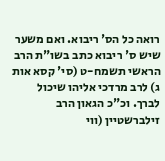רואה כל הס' ריבוא. ואם משער שיש ס' ריבוא כתב בשו"ת הרב הראשי תשמח-ט (סי' קסא אות ג) לרב מרדכי אליהו שיכול לברך. וכ"כ הגאון הרב זילברשטיין (ווי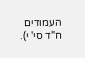העמודים ח"ד סי' י).